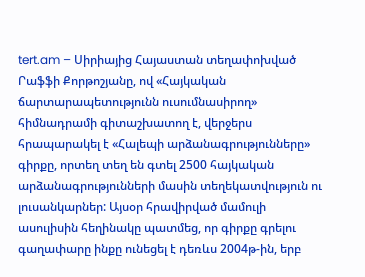tert.am – Սիրիայից Հայաստան տեղափոխված Րաֆֆի Քորթոշյանը, ով «Հայկական ճարտարապետությունն ուսումնասիրող» հիմնադրամի գիտաշխատող է, վերջերս հրապարակել է «Հալեպի արձանագրությունները» գիրքը, որտեղ տեղ են գտել 2500 հայկական արձանագրությունների մասին տեղեկատվություն ու լուսանկարներ: Այսօր հրավիրված մամուլի ասուլիսին հեղինակը պատմեց, որ գիրքը գրելու գաղափարը ինքը ունեցել է դեռևս 2004թ-ին, երբ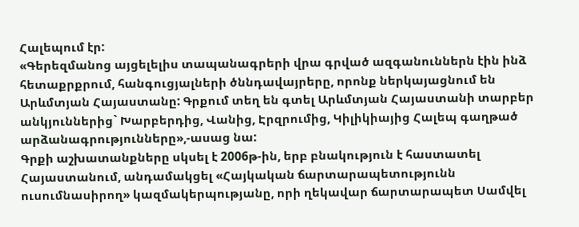Հալեպում էր:
«Գերեզմանոց այցելելիս տապանագրերի վրա գրված ազգանուններն էին ինձ հետաքրքրում, հանգուցյալների ծննդավայրերը, որոնք ներկայացնում են Արևմտյան Հայաստանը: Գրքում տեղ են գտել Արևմտյան Հայաստանի տարբեր անկյուններից` Խարբերդից, Վանից, Էրզրումից, Կիլիկիայից Հալեպ գաղթած արձանագրությունները»,-ասաց նա:
Գրքի աշխատանքները սկսել է 2006թ-ին, երբ բնակություն է հաստատել Հայաստանում, անդամակցել «Հայկական ճարտարապետությունն ուսումնասիրող» կազմակերպությանը, որի ղեկավար ճարտարապետ Սամվել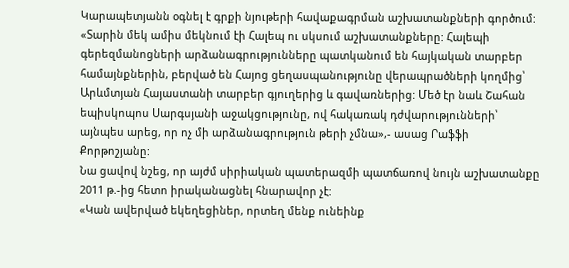Կարապետյանն օգնել է գրքի նյութերի հավաքագրման աշխատանքների գործում:
«Տարին մեկ ամիս մեկնում էի Հալեպ ու սկսում աշխատանքները: Հալեպի գերեզմանոցների արձանագրությունները պատկանում են հայկական տարբեր համայնքներին, բերված են Հայոց ցեղասպանությունը վերապրածների կողմից՝ Արևմտյան Հայաստանի տարբեր գյուղերից և գավառներից: Մեծ էր նաև Շահան եպիսկոպոս Սարգսյանի աջակցությունը, ով հակառակ դժվարությունների՝ այնպես արեց, որ ոչ մի արձանագրություն թերի չմնա»,- ասաց Րաֆֆի Քորթոշյանը:
Նա ցավով նշեց, որ այժմ սիրիական պատերազմի պատճառով նույն աշխատանքը 2011 թ.-ից հետո իրականացնել հնարավոր չէ:
«Կան ավերված եկեղեցիներ, որտեղ մենք ունեինք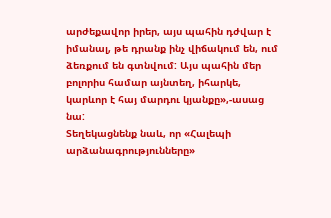արժեքավոր իրեր, այս պահին դժվար է իմանալ, թե դրանք ինչ վիճակում են, ում ձեռքում են գտնվում: Այս պահին մեր բոլորիս համար այնտեղ, իհարկե, կարևոր է հայ մարդու կյանքը»,-ասաց նա:
Տեղեկացնենք նաև, որ «Հալեպի արձանագրությունները»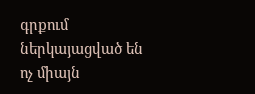գրքում ներկայացված են ոչ միայն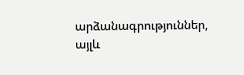արձանագրություններ, այլև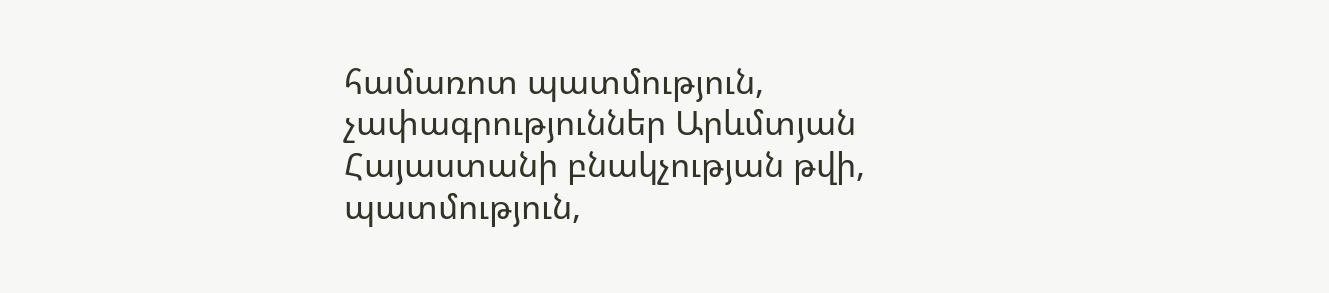համառոտ պատմություն, չափագրություններ Արևմտյան Հայաստանի բնակչության թվի, պատմություն,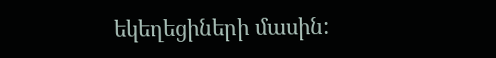եկեղեցիների մասին: